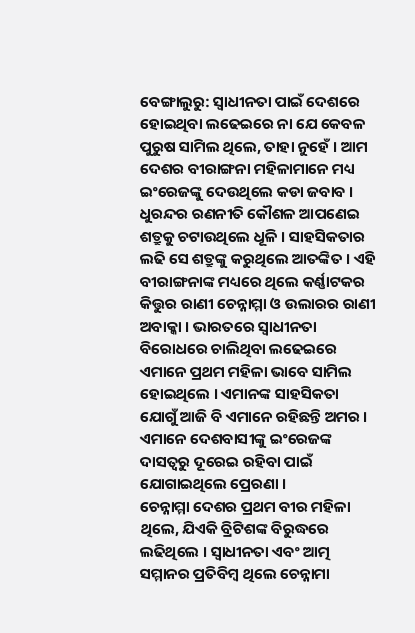ବେଙ୍ଗାଲୁରୁ: ସ୍ବାଧୀନତା ପାଇଁ ଦେଶରେ ହୋଇଥିବା ଲଢେଇରେ ନା ଯେ କେବଳ ପୁରୁଷ ସାମିଲ ଥିଲେ, ତାହା ନୁହେଁ । ଆମ ଦେଶର ବୀରାଙ୍ଗନା ମହିଳାମାନେ ମଧ୍ୟ ଇଂରେଜଙ୍କୁ ଦେଉଥିଲେ କଡା ଜବାବ । ଧୁରନ୍ଦର ରଣନୀତି କୌଶଳ ଆପଣେଇ ଶତ୍ରୁକୁ ଚଟାଉଥିଲେ ଧୂଳି । ସାହସିକତାର ଲଢି ସେ ଶତ୍ରୁଙ୍କୁ କରୁଥିଲେ ଆତଙ୍କିତ । ଏହି ବୀରାଙ୍ଗନାଙ୍କ ମଧ୍ୟରେ ଥିଲେ କର୍ଣ୍ଣାଟକର କିତ୍ତୁର ରାଣୀ ଚେନ୍ନାମ୍ମା ଓ ଉଲାରର ରାଣୀ ଅବାକ୍କା । ଭାରତରେ ସ୍ବାଧୀନତା ବିରୋଧରେ ଚାଲିଥିବା ଲଢେଇରେ ଏମାନେ ପ୍ରଥମ ମହିଳା ଭାବେ ସାମିଲ ହୋଇଥିଲେ । ଏମାନଙ୍କ ସାହସିକତା ଯୋଗୁଁ ଆଜି ବି ଏମାନେ ରହିଛନ୍ତି ଅମର । ଏମାନେ ଦେଶବାସୀଙ୍କୁ ଇଂରେଜଙ୍କ ଦାସତ୍ବରୁ ଦୂରେଇ ରହିବା ପାଇଁ ଯୋଗାଇଥିଲେ ପ୍ରେରଣା ।
ଚେନ୍ନାମ୍ମା ଦେଶର ପ୍ରଥମ ବୀର ମହିଳା ଥିଲେ, ଯିଏକି ବ୍ରିଟିଶଙ୍କ ବିରୁଦ୍ଧରେ ଲଢିଥିଲେ । ସ୍ବାଧୀନତା ଏବଂ ଆତ୍ମ ସମ୍ମାନର ପ୍ରତିବିମ୍ବ ଥିଲେ ଚେନ୍ନାମା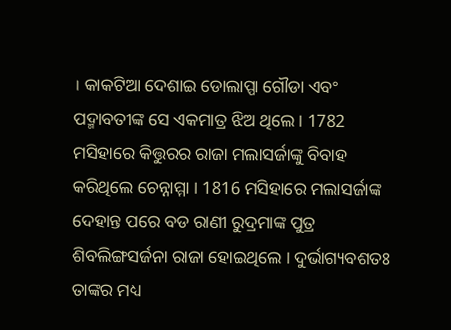। କାକଟିଆ ଦେଶାଇ ଡୋଲାପ୍ପା ଗୌଡା ଏବଂ ପଦ୍ମାବତୀଙ୍କ ସେ ଏକମାତ୍ର ଝିଅ ଥିଲେ । 1782 ମସିହାରେ କିତ୍ତୁରର ରାଜା ମଲାସର୍ଜାଙ୍କୁ ବିବାହ କରିଥିଲେ ଚେନ୍ନାମ୍ମା । 1816 ମସିହାରେ ମଲାସର୍ଜାଙ୍କ ଦେହାନ୍ତ ପରେ ବଡ ରାଣୀ ରୁଦ୍ରମାଙ୍କ ପୁତ୍ର ଶିବଲିଙ୍ଗସର୍ଜନା ରାଜା ହୋଇଥିଲେ । ଦୁର୍ଭାଗ୍ୟବଶତଃ ତାଙ୍କର ମଧ୍ୟ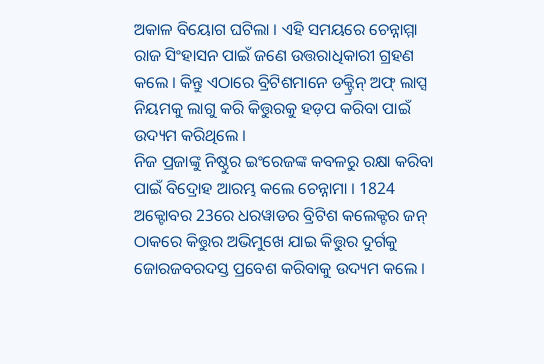ଅକାଳ ବିୟୋଗ ଘଟିଲା । ଏହି ସମୟରେ ଚେନ୍ନାମ୍ମା ରାଜ ସିଂହାସନ ପାଇଁ ଜଣେ ଉତ୍ତରାଧିକାରୀ ଗ୍ରହଣ କଲେ । କିନ୍ତୁ ଏଠାରେ ବ୍ରିଟିଶମାନେ ଡକ୍ଟ୍ରିନ୍ ଅଫ୍ ଲାପ୍ସ ନିୟମକୁ ଲାଗୁ କରି କିତ୍ତୁରକୁ ହଡ଼ପ କରିବା ପାଇଁ ଉଦ୍ୟମ କରିଥିଲେ ।
ନିଜ ପ୍ରଜାଙ୍କୁ ନିଷ୍ଠୁର ଇଂରେଜଙ୍କ କବଳରୁ ରକ୍ଷା କରିବା ପାଇଁ ବିଦ୍ରୋହ ଆରମ୍ଭ କଲେ ଚେନ୍ନାମା । 1824 ଅକ୍ଟୋବର 23ରେ ଧରୱାଡର ବ୍ରିଟିଶ କଲେକ୍ଟର ଜନ୍ ଠାକରେ କିତ୍ତୁର ଅଭିମୁଖେ ଯାଇ କିତ୍ତୁର ଦୁର୍ଗକୁ ଜୋରଜବରଦସ୍ତ ପ୍ରବେଶ କରିବାକୁ ଉଦ୍ୟମ କଲେ ।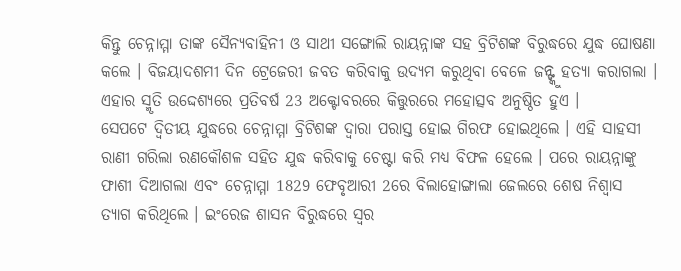କିନ୍ତୁ ଚେନ୍ନାମ୍ମା ତାଙ୍କ ସୈନ୍ୟବାହିନୀ ଓ ସାଥୀ ସଙ୍ଗୋଲି ରାୟନ୍ନାଙ୍କ ସହ ବ୍ରିଟିଶଙ୍କ ବିରୁଦ୍ଧରେ ଯୁଦ୍ଧ ଘୋଷଣା କଲେ । ବିଜୟାଦଶମୀ ଦିନ ଟ୍ରେଜେରୀ ଜବତ କରିବାକୁ ଉଦ୍ୟମ କରୁଥିବା ବେଳେ ଜନ୍ଙ୍କୁ ହତ୍ୟା କରାଗଲା । ଏହାର ସ୍ମୃତି ଉଦ୍ଦେଶ୍ୟରେ ପ୍ରତିବର୍ଷ 23 ଅକ୍ଟୋବରରେ କିତ୍ତୁରରେ ମହୋତ୍ସବ ଅନୁଷ୍ଠିତ ହୁଏ ।
ସେପଟେ ଦ୍ବିତୀୟ ଯୁଦ୍ଧରେ ଚେନ୍ନାମ୍ମା ବ୍ରିଟିଶଙ୍କ ଦ୍ବାରା ପରାସ୍ତ ହୋଇ ଗିରଫ ହୋଇଥିଲେ । ଏହି ସାହସୀ ରାଣୀ ଗରିଲା ରଣକୌଶଳ ସହିତ ଯୁଦ୍ଧ କରିବାକୁ ଚେଷ୍ଟା କରି ମଧ୍ୟ ବିଫଳ ହେଲେ । ପରେ ରାୟନ୍ନାଙ୍କୁ ଫାଶୀ ଦିଆଗଲା ଏବଂ ଚେନ୍ନାମ୍ମା 1829 ଫେବୃଆରୀ 2ରେ ବିଲାହୋଙ୍ଗାଲା ଜେଲରେ ଶେଷ ନିଶ୍ବାସ ତ୍ୟାଗ କରିଥିଲେ । ଇଂରେଜ ଶାସନ ବିରୁଦ୍ଧରେ ସ୍ବର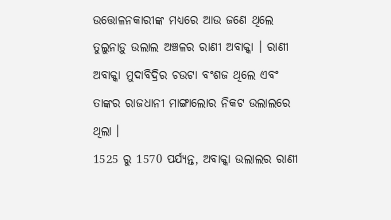ଉତ୍ତୋଳନକାରୀଙ୍କ ମଧ୍ୟରେ ଆଉ ଜଣେ ଥିଲେ ତୁଲୁନାଡ଼ୁ ଉଲାଲ ଅଞ୍ଚଳର ରାଣୀ ଅବାକ୍କା । ରାଣୀ ଅବାକ୍କା ମୁଦାବିଦ୍ରିର ଚଉଟା ବଂଶଜ ଥିଲେ ଏବଂ ତାଙ୍କର ରାଜଧାନୀ ମାଙ୍ଗାଲୋର ନିକଟ ଉଲାଲରେ ଥିଲା ।
1525 ରୁ 1570 ପର୍ଯ୍ୟନ୍ତ, ଅବାକ୍କା ଉଲାଲର ରାଣୀ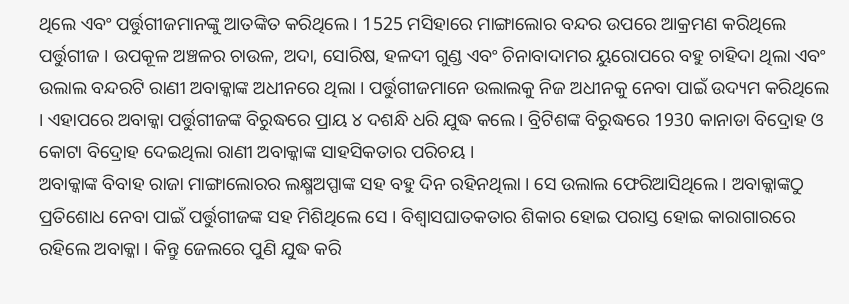ଥିଲେ ଏବଂ ପର୍ତ୍ତୁଗୀଜମାନଙ୍କୁ ଆତଙ୍କିତ କରିଥିଲେ । 1525 ମସିହାରେ ମାଙ୍ଗାଲୋର ବନ୍ଦର ଉପରେ ଆକ୍ରମଣ କରିଥିଲେ ପର୍ତ୍ତୁଗୀଜ । ଉପକୂଳ ଅଞ୍ଚଳର ଚାଉଳ, ଅଦା, ସୋରିଷ, ହଳଦୀ ଗୁଣ୍ଡ ଏବଂ ଚିନାବାଦାମର ୟୁରୋପରେ ବହୁ ଚାହିଦା ଥିଲା ଏବଂ ଉଲାଲ ବନ୍ଦରଟି ରାଣୀ ଅବାକ୍କାଙ୍କ ଅଧୀନରେ ଥିଲା । ପର୍ତ୍ତୁଗୀଜମାନେ ଉଲାଲକୁ ନିଜ ଅଧୀନକୁ ନେବା ପାଇଁ ଉଦ୍ୟମ କରିଥିଲେ । ଏହାପରେ ଅବାକ୍କା ପର୍ତ୍ତୁଗୀଜଙ୍କ ବିରୁଦ୍ଧରେ ପ୍ରାୟ ୪ ଦଶନ୍ଧି ଧରି ଯୁଦ୍ଧ କଲେ । ବ୍ରିଟିଶଙ୍କ ବିରୁଦ୍ଧରେ 1930 କାନାଡା ବିଦ୍ରୋହ ଓ କୋଟା ବିଦ୍ରୋହ ଦେଇଥିଲା ରାଣୀ ଅବାକ୍କାଙ୍କ ସାହସିକତାର ପରିଚୟ ।
ଅବାକ୍କାଙ୍କ ବିବାହ ରାଜା ମାଙ୍ଗାଲୋରର ଲକ୍ଷ୍ମଅପ୍ପାଙ୍କ ସହ ବହୁ ଦିନ ରହିନଥିଲା । ସେ ଉଲାଲ ଫେରିଆସିଥିଲେ । ଅବାକ୍କାଙ୍କଠୁ ପ୍ରତିଶୋଧ ନେବା ପାଇଁ ପର୍ତ୍ତୁଗୀଜଙ୍କ ସହ ମିଶିଥିଲେ ସେ । ବିଶ୍ବାସଘାତକତାର ଶିକାର ହୋଇ ପରାସ୍ତ ହୋଇ କାରାଗାରରେ ରହିଲେ ଅବାକ୍କା । କିନ୍ତୁ ଜେଲରେ ପୁଣି ଯୁଦ୍ଧ କରି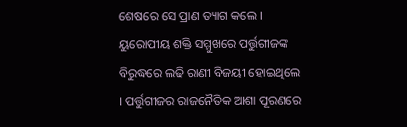ଶେଷରେ ସେ ପ୍ରାଣ ତ୍ୟାଗ କଲେ । ୟୁରୋପୀୟ ଶକ୍ତି ସମ୍ମୁଖରେ ପର୍ତ୍ତୁଗୀଜଙ୍କ ବିରୁଦ୍ଧରେ ଲଢି ରାଣୀ ବିଜୟୀ ହୋଇଥିଲେ । ପର୍ତ୍ତୁଗୀଜର ରାଜନୈତିକ ଆଶା ପୂରଣରେ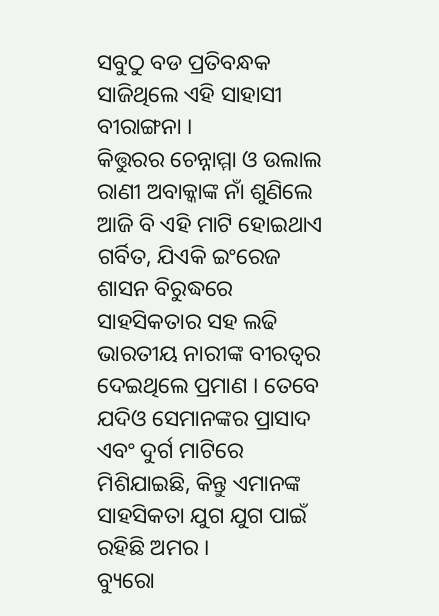ସବୁଠୁ ବଡ ପ୍ରତିବନ୍ଧକ ସାଜିଥିଲେ ଏହି ସାହାସୀ ବୀରାଙ୍ଗନା ।
କିତ୍ତୁରର ଚେନ୍ନାମ୍ମା ଓ ଉଲାଲ ରାଣୀ ଅବାକ୍କାଙ୍କ ନାଁ ଶୁଣିଲେ ଆଜି ବି ଏହି ମାଟି ହୋଇଥାଏ ଗର୍ବିତ, ଯିଏକି ଇଂରେଜ ଶାସନ ବିରୁଦ୍ଧରେ ସାହସିକତାର ସହ ଲଢି ଭାରତୀୟ ନାରୀଙ୍କ ବୀରତ୍ବର ଦେଇଥିଲେ ପ୍ରମାଣ । ତେବେ ଯଦିଓ ସେମାନଙ୍କର ପ୍ରାସାଦ ଏବଂ ଦୁର୍ଗ ମାଟିରେ ମିଶିଯାଇଛି, କିନ୍ତୁ ଏମାନଙ୍କ ସାହସିକତା ଯୁଗ ଯୁଗ ପାଇଁ ରହିଛି ଅମର ।
ବ୍ୟୁରୋ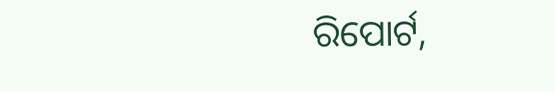ରିପୋର୍ଟ,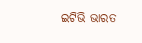ଇଟିଭି ଭାରତ